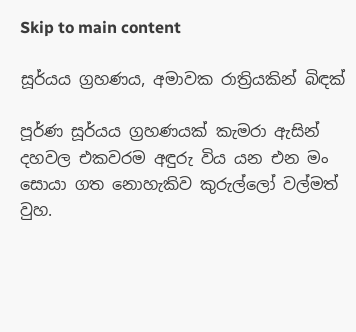Skip to main content

සූර්යය ග්‍රහණය, අමාවක රාත්‍රියකින් බිඳක්

පූර්ණ සූර්යය ග්‍රහණයක් කැමරා ඇසින්
දහවල එකවරම අඳුරු විය යන එන මං සොයා ගත නොහැකිව කුරුල්ලෝ වල්මත් වුහ.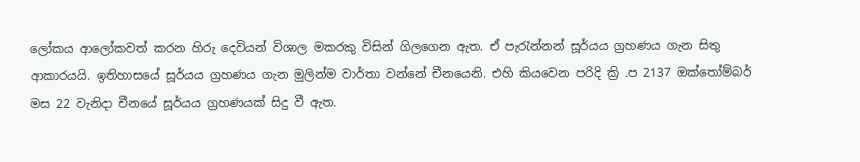ලෝකය ආලෝකවත් කරන හිරු දෙවියන් විශාල මකරකු විසින් ගිලගෙන ඇත. ඒ පැරැන්නන් සූර්යය ග්‍රහණය ගැන සිතු ආකාරයයි. ඉතිහාසයේ සූර්යය ග්‍රහණය ගැන මුලින්ම වාර්තා වන්නේ චීනයෙනි. එහි කියවෙන පරිදි ක්‍රි .ප 2137 ඔක්තෝම්බර් මස 22 වැනිදා චීනයේ සූර්යය ග්‍රහණයක් සිදු වී ඇත.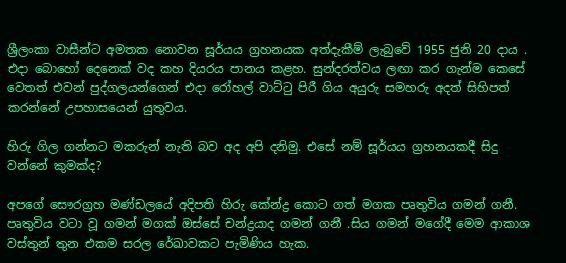ශ්‍රීලංකා වාසීන්ට අමතක නොවන සූර්යය ග්‍රහනයක අත්දැකීම් ලැබුවේ 1955 ජුනි 20 දාය . එදා බොහෝ දෙනෙක් වද කහ දියරය පානය කළහ. සුන්දරත්වය ලඟා කර ගැන්ම කෙසේ වෙතත් එවන් පුද්ගලයන්ගෙන් එදා රෝහල් වාට්ටු පිරී ගිය අයුරු සමහරු අදත් සිහිපත් කරන්නේ උපහාසයෙන් යුතුවය.

හිරු ගිල ගන්නට මකරුන් නැති බව අද අපි දනිමු. එසේ නම් සූර්යය ග්‍රහනයකදී සිදු වන්නේ කුමක්ද?

අපගේ සෞරග්‍රහ මණ්ඩලයේ අදිපති හිරු කේන්ද්‍ර කොට ගත් මගක පෘතුවිය ගමන් ගනී. පෘතුවිය වටා වූ ගමන් මගක් ඔස්සේ චන්ද්‍රයාද ගමන් ගනී .සිය ගමන් මගේදී මෙම ආකාශ වස්තුන් තුන එකම සරල රේඛාවකට පැමිණිය හැක.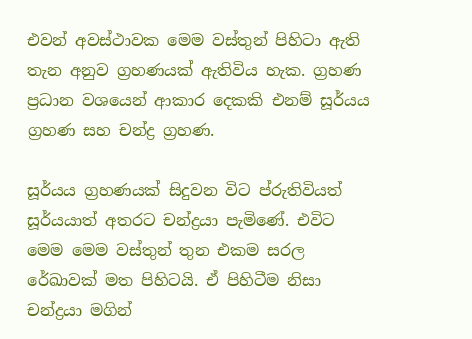එවන් අවස්ථාවක මෙම වස්තුන් පිහිටා ඇති තැන අනුව ග්‍රහණයක් ඇතිවිය හැක. ග්‍රහණ ප්‍රධාන වශයෙන් ආකාර දෙකකි එනම් සූර්යය ග්‍රහණ සහ චන්ද්‍ර ග්‍රහණ.

සූර්යය ග්‍රහණයක් සිදුවන විට ප්රුතිවියත් සූර්යයාත් අතරට චන්ද්‍රයා පැමිණේ. එවිට මෙම මෙම වස්තුන් තුන එකම සරල රේඛාවක් මත පිහිටයි. ඒ පිහිටීම නිසා චන්ද්‍රයා මගින්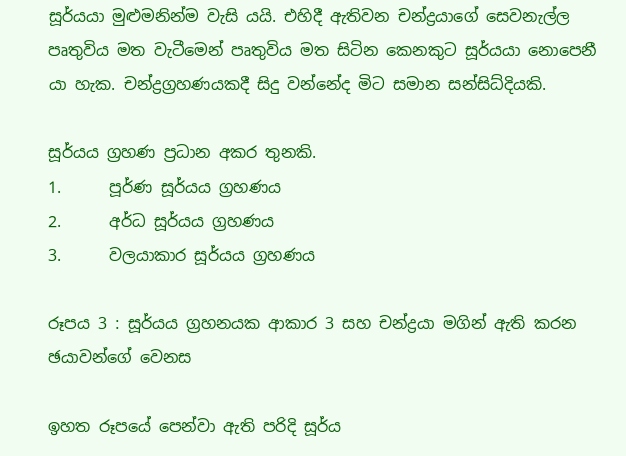සූර්යයා මුළුමනින්ම වැසි යයි. එහිදී ඇතිවන චන්ද්‍රයාගේ සෙවනැල්ල පෘතුවිය මත වැටීමෙන් පෘතුවිය මත සිටින කෙනකුට සූර්යයා නොපෙනී යා හැක. චන්ද්‍රග්‍රහණයකදී සිදු වන්නේද මිට සමාන සන්සිධ්දියකි.

සූර්යය ග්‍රහණ ප්‍රධාන අකර තුනකි.
1.      පූර්ණ සූර්යය ග්‍රහණය
2.      අර්ධ සූර්යය ග්‍රහණය
3.      වලයාකාර සූර්යය ග්‍රහණය

රූපය 3 : සූර්යය ග්‍රහනයක ආකාර 3 සහ චන්ද්‍රයා මගින් ඇති කරන ඡයාවන්ගේ වෙනස

ඉහත රූපයේ පෙන්වා ඇති පරිදි සූර්ය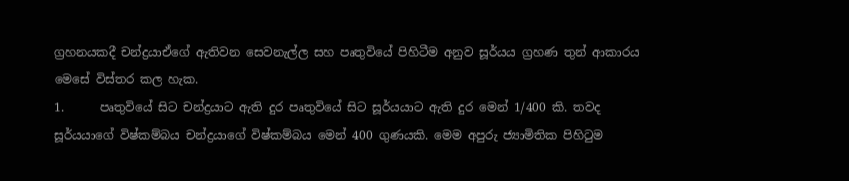ග්‍රහනයකදී චන්ද්‍රයාඒගේ ඇතිවන සෙවනැල්ල සහ පෘතුවියේ පිහිටීම අනුව සූර්යය ග්‍රහණ තුන් ආකාරය මෙසේ විස්තර කල හැක.
1.      පෘතුවියේ සිට චන්ද්‍රයාට ඇති දුර පෘතුවියේ සිට සූර්යයාට ඇති දුර මෙන් 1/400 කි. තවද සූර්යයාගේ විෂ්කම්බය චන්ද්‍රයාගේ විෂ්කම්බය මෙන් 400 ගුණයකි. මෙම අපුරු ජ්‍යාමිතික පිහිටුම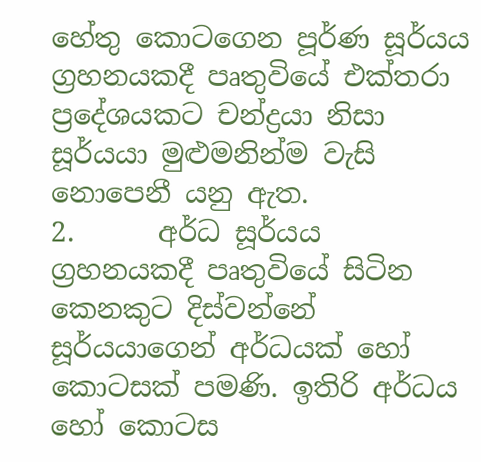හේතු කොටගෙන පූර්ණ සූර්යය ග්‍රහනයකදී පෘතුවියේ එක්තරා ප්‍රදේශයකට චන්ද්‍රයා නිසා සූර්යයා මුළුමනින්ම වැසි නොපෙනී යනු ඇත.
2.      අර්ධ සූර්යය ග්‍රහනයකදී පෘතුවියේ සිටින කෙනකුට දිස්වන්නේ සූර්යයාගෙන් අර්ධයක් හෝ කොටසක් පමණි. ඉතිරි අර්ධය හෝ කොටස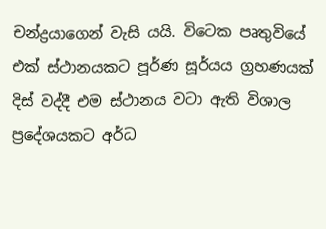චන්ද්‍රයාගෙන් වැසි යයි. විටෙක පෘතුවියේ එක් ස්ථානයකට පූර්ණ සූර්යය ග්‍රහණයක් දිස් වද්දී එම ස්ථානය වටා ඇති විශාල ප්‍රදේශයකට අර්ධ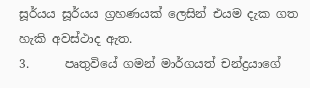සූර්යය සූර්යය ග්‍රහණයක් ලෙසින් එයම දැක ගත හැකි අවස්ථාද ඇත.
3.      පෘතුවියේ ගමන් මාර්ගයත් චන්ද්‍රයාගේ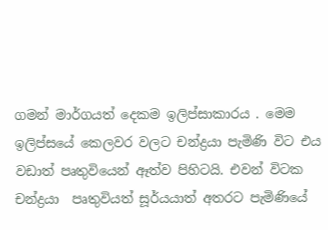ගමන් මාර්ගයත් දෙකම ඉලිප්සාකාරය . මෙම ඉලිප්සයේ කෙලවර වලට චන්ද්‍රයා පැමිණි විට එය වඩාත් පෘතුවියෙන් ඈත්ව පිහිටයි. එවන් විටක චන්ද්‍රයා  පෘතුවියත් සූර්යයාත් අතරට පැමිණියේ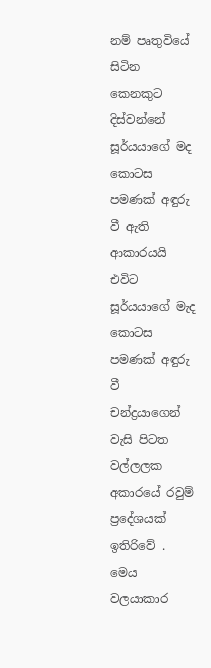නම් පෘතුවියේ සිටින කෙනකුට දිස්වන්නේ සූර්යයාගේ මද කොටස පමණක් අඳුරු වී ඇති ආකාරයයි එවිට සූර්යයාගේ මැද කොටස පමණක් අඳුරු වී චන්ද්‍රයාගෙන් වැසි පිටත වල්ලලක අකාරයේ රවුම් ප්‍රදේශයක් ඉතිරිවේ . මෙය වලයාකාර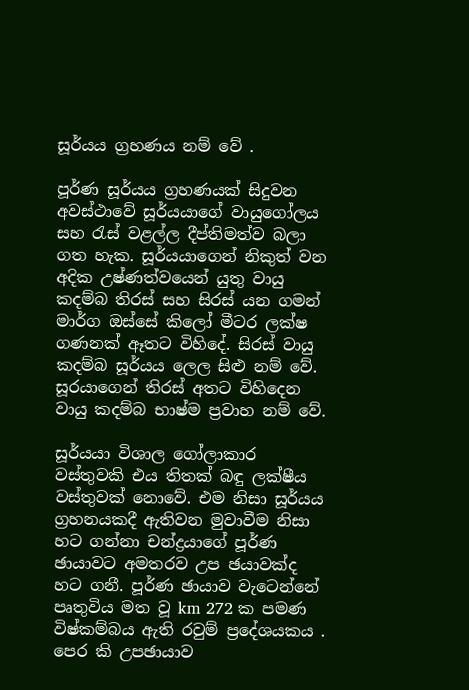සූර්යය ග්‍රහණය නම් වේ .

පූර්ණ සූර්යය ග්‍රහණයක් සිදුවන අවස්ථාවේ සූර්යයාගේ වායුගෝලය සහ රැස් වළල්ල දීප්තිමත්ව බලා ගත හැක. සූර්යයාගෙන් නිකුත් වන අදික උෂ්ණත්වයෙන් යුතු වායු කදම්බ තිරස් සහ සිරස් යන ගමන් මාර්ග ඔස්සේ කිලෝ මීටර ලක්ෂ ගණනක් ඈතට විහිදේ. සිරස් වායු කදම්බ සූර්යය ලෙල සිළු නම් වේ. සූරයාගෙන් තිරස් අතට විහිදෙන වායු කදම්බ භාෂ්ම ප්‍රවාහ නම් වේ.

සූර්යයා විශාල ගෝලාකාර වස්තුවකි එය තිතක් බඳු ලක්ෂීය වස්තුවක් නොවේ. එම නිසා සූර්යය ග්‍රහනයකදී ඇතිවන මුවාවීම නිසා හට ගන්නා චන්ද්‍රයාගේ පූර්ණ ඡායාවට අමතරව උප ඡයාවක්ද හට ගනී. පූර්ණ ඡායාව වැටෙන්නේ පෘතුවිය මත වූ km 272 ක පමණ විෂ්කම්බය ඇති රවුම් ප්‍රදේශයකය . පෙර කි උපඡායාව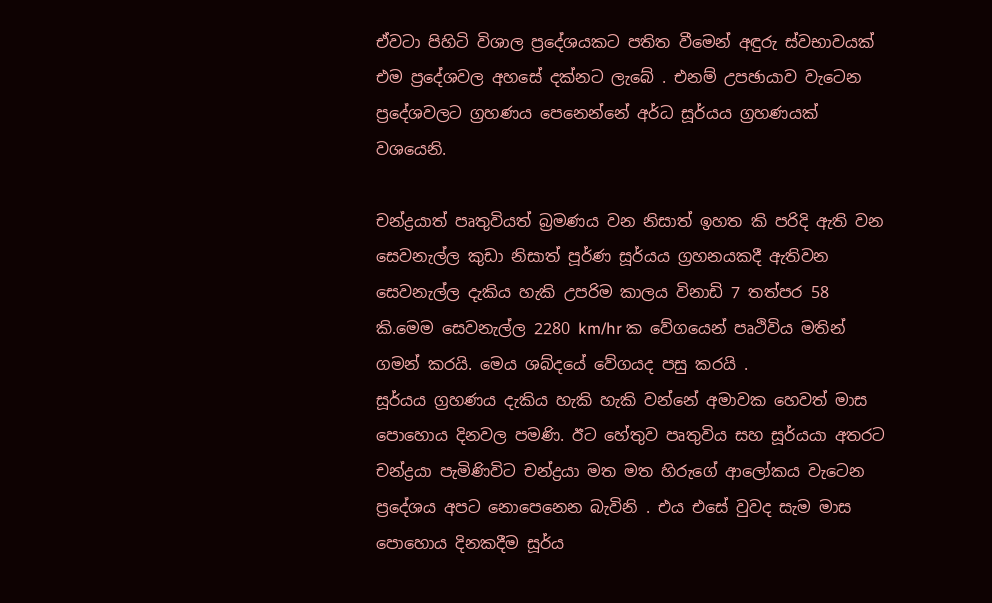ඒවටා පිහිටි විශාල ප්‍රදේශයකට පතිත වීමෙන් අඳුරු ස්වභාවයක් එම ප්‍රදේශවල අහසේ දක්නට ලැබේ . එනම් උපඡායාව වැටෙන ප්‍රදේශවලට ග්‍රහණය පෙනෙන්නේ අර්ධ සූර්යය ග්‍රහණයක් වශයෙනි.

චන්ද්‍රයාත් පෘතුවියත් බ්‍රමණය වන නිසාත් ඉහත කි පරිදි ඇති වන සෙවනැල්ල කුඩා නිසාත් පූර්ණ සූර්යය ග්‍රහනයකදී ඇතිවන සෙවනැල්ල දැකිය හැකි උපරිම කාලය විනාඩි 7 තත්පර 58 කි.මෙම සෙවනැල්ල 2280 km/hr ක වේගයෙන් පෘථිවිය මතින් ගමන් කරයි. මෙය ශබ්දයේ වේගයද පසු කරයි .
සූර්යය ග්‍රහණය දැකිය හැකි හැකි වන්නේ අමාවක හෙවත් මාස පොහොය දිනවල පමණි. ඊට හේතුව පෘතුවිය සහ සූර්යයා අතරට චන්ද්‍රයා පැමිණිවිට චන්ද්‍රයා මත මත හිරුගේ ආලෝකය වැටෙන ප්‍රදේශය අපට නොපෙනෙන බැවිනි . එය එසේ වුවද සැම මාස පොහොය දිනකදීම සූර්ය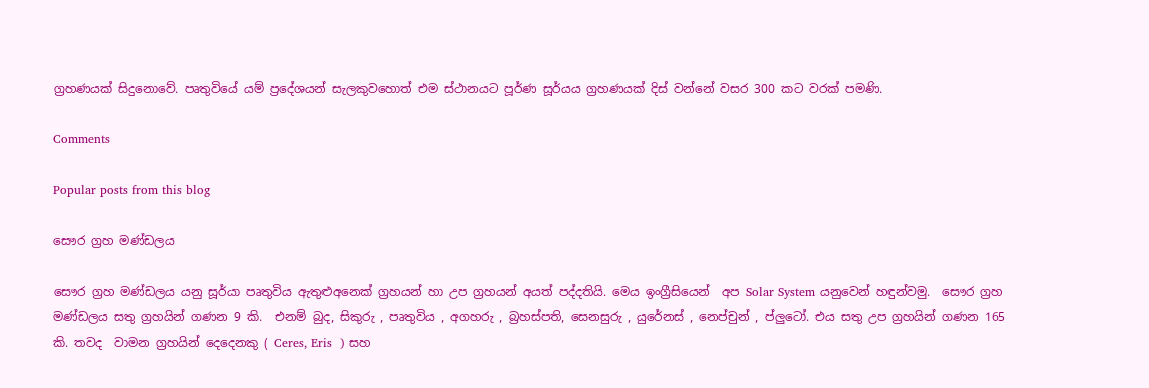ග්‍රහණයක් සිදුනොවේ. පෘතුවියේ යම් ප්‍රදේශයන් සැලකුවහොත් එම ස්ථානයට පූර්ණ සූර්යය ග්‍රහණයක් දිස් වන්නේ වසර 300 කට වරක් පමණි.

Comments

Popular posts from this blog

සෞර ග්‍රහ මණ්ඩලය

සෞර ග්‍රහ මණ්ඩලය යනු සූර්යා පෘතුවිය ඇතුළුඅනෙක් ග්‍රහයන් හා උප ග්‍රහයන් අයත් පද්දතියි. මෙය ඉංග්‍රීසියෙන්  අප Solar System යනුවෙන් හඳුන්වමු.  සෞර ග්‍රහ මණ්ඩලය සතු ග්‍රහයින් ගණන 9 කි.  එනම් බුද, සිකුරු , පෘතුවිය , අගහරු , බ්‍රහස්පති, සෙනසුරු , යුරේනස් , නෙප්චුන් , ප්ලුටෝ. එය සතු උප ග්‍රහයින් ගණන 165 කි. තවද  වාමන ග්‍රහයින් දෙදෙනකු ( Ceres, Eris  ) සහ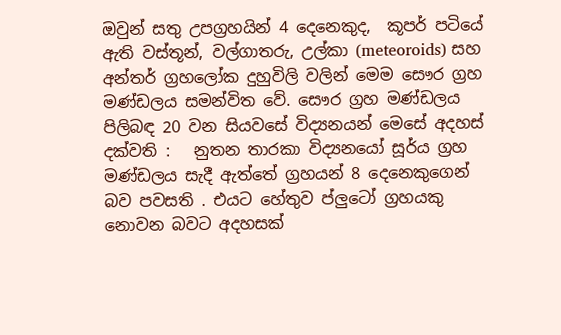ඔවුන් සතු උපග්‍රහයින් 4 දෙනෙකුද,  කූපර් පටියේ ඇති වස්තූන්, වල්ගාතරු, උල්කා (meteoroids) සහ අන්තර් ග්‍රහලෝක දුහුවිලි වලින් මෙම සෞර ග්‍රහ මණ්ඩලය සමන්විත වේ. සෞර ග්‍රහ මණ්ඩලය පිලිබඳ 20 වන සියවසේ විද්‍යනයන් මෙසේ අදහස් දක්වති :   නුතන තාරකා විද්‍යනයෝ සූර්ය ග්‍රහ මණ්ඩලය සැදී ඇත්තේ ග්‍රහයන් 8 දෙනෙකුගෙන් බව පවසති . එයට හේතුව ප්ලුටෝ ග්‍රහයකු නොවන බවට අදහසක්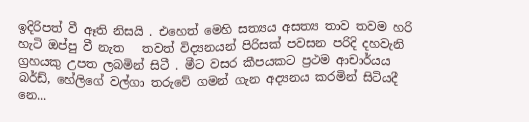ඉදිරිපත් වී ඈති නිසයි . එහෙත් මෙහි සත්‍යය අසත්‍ය තාව තවම හරි හැටි ඔප්පු වී නැත   තවත් විද්‍යනයන් පිරිසක් පවසන පරිදි දහවැනි ග්‍රහයකු උපත ලබමින් සිටී . මීට වසර කීපයකට ප්‍රථම ආචාර්යය බර්ඩ්, හේලිගේ වල්ගා තරුවේ ගමන් ගැන අද්‍යනය කරමින් සිටියදී නෙ...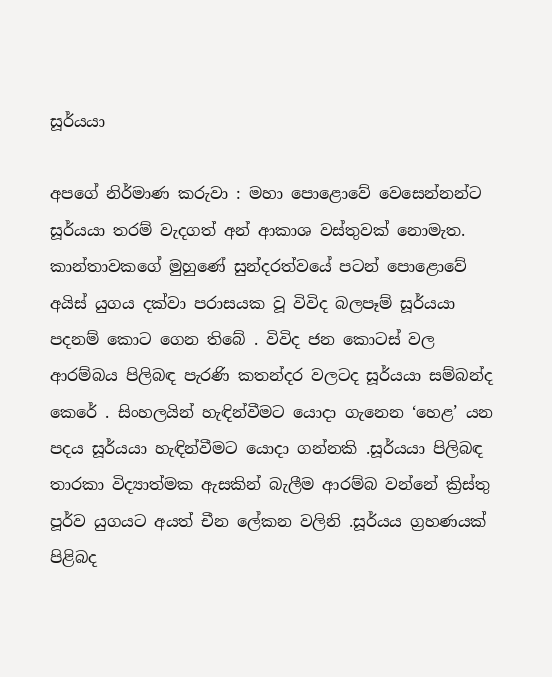සූර්යයා

අපගේ නිර්මාණ කරුවා : මහා පොළොවේ වෙසෙන්නන්ට සූර්යයා තරම් වැදගත් අන් ආකාශ වස්තුවක් නොමැත. කාන්තාවකගේ මුහුණේ සුන්දරත්වයේ පටන් පොළොවේ අයිස් යුගය දක්වා පරාසයක වූ විවිද බලපෑම් සූර්යයා පදනම් කොට ගෙන තිබේ . විවිද ජන කොටස් වල ආරම්බය පිලිබඳ පැරණි කතන්දර වලටද සූර්යයා සම්බන්ද කෙරේ . සිංහලයින් හැඳින්වීමට යොදා ගැනෙන ‘හෙළ’ යන පදය සූර්යයා හැඳින්වීමට යොදා ගන්නකි .සූර්යයා පිලිබඳ තාරකා විද්‍යාත්මක ඇසකින් බැලීම ආරම්බ වන්නේ ක්‍රිස්තු පූර්ව යුගයට අයත් චීන ලේකන වලිනි .සූර්යය ග්‍රහණයක් පිළිබද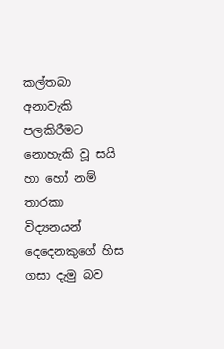කල්තබා අනාවැකි පලකිරීමට නොහැකි වූ සයි හා හෝ නම් තාරකා විද්‍යනයන් දෙදෙනකුගේ හිස ගසා දැමු බව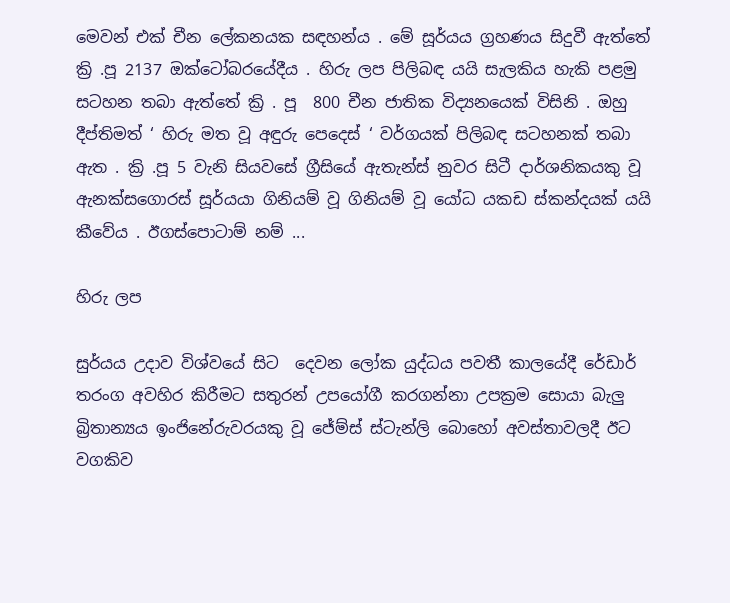මෙවන් එක් චීන ලේකනයක සඳහන්ය . මේ සූර්යය ග්‍රහණය සිදුවී ඇත්තේ ක්‍රි .පූ 2137 ඔක්ටෝබරයේදීය . හිරු ලප පිලිබඳ යයි සැලකිය හැකි පළමු සටහන තබා ඇත්තේ ක්‍රි . පූ  800 චීන ජාතික විද්‍යනයෙක් විසිනි . ඔහු දීප්තිමත් ‘ හිරු මත වූ අඳුරු පෙදෙස් ‘ වර්ගයක් පිලිබඳ සටහනක් තබා ඇත . ක්‍රි .පූ 5 වැනි සියවසේ ග්‍රීසියේ ඇතැන්ස් නුවර සිටී දාර්ශනිකයකු වූ ඇනක්සගොරස් සූර්යයා ගිනියම් වූ ගිනියම් වූ යෝධ යකඩ ස්කන්දයක් යයි කීවේය . ඊගස්පොටාම් නම් ...

හිරු ලප

සුර්යය උදාව විශ්වයේ සිට  දෙවන ලෝක යුද්ධය පවතී කාලයේදී රේඩාර් තරංග අවහිර කිරීමට සතුරන් උපයෝගී කරගන්නා උපක්‍රම සොයා බැලු බ්‍රිතාන්‍යය ඉංජිනේරුවරයකු වූ ජේම්ස් ස්ටැන්ලි බොහෝ අවස්තාවලදී ඊට වගකිව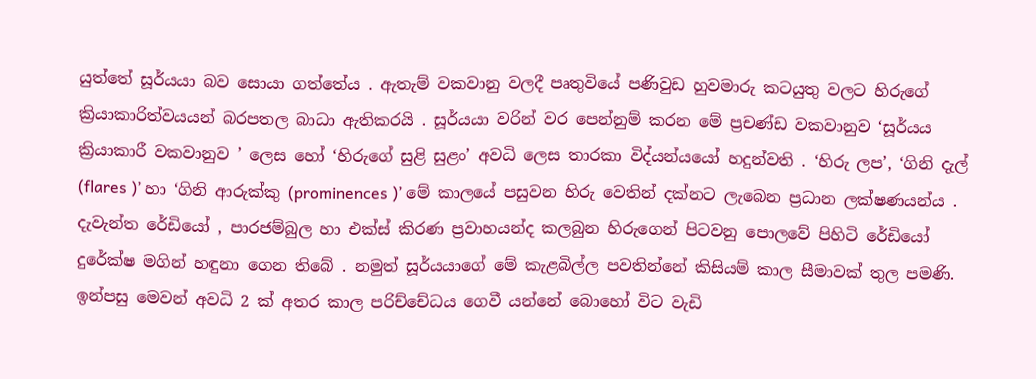යුත්තේ සූර්යයා බව සොයා ගත්තේය . ඇතැම් වකවානු වලදී පෘතුවියේ පණිවුඩ හුවමාරු කටයුතු වලට හිරුගේ ක්‍රියාකාරිත්වයයන් බරපතල බාධා ඇතිකරයි . සූර්යයා වරින් වර පෙන්නුම් කරන මේ ප්‍රචණ්ඩ වකවානුව ‘සූර්යය ක්‍රියාකාරී වකවානුව ’ ලෙස හෝ ‘හිරුගේ සුළි සුළං’ අවධි ලෙස තාරකා විද්යන්යයෝ හදුන්වති . ‘හිරු ලප’, ‘ගිනි දැල් (flares )’ හා ‘ගිනි ආරුක්කු (prominences )’ මේ කාලයේ පසුවන හිරු වෙතින් දක්නට ලැබෙන ප්‍රධාන ලක්ෂණයන්ය . දැවැන්ත රේඩියෝ , පාරජම්බුල හා එක්ස් කිරණ ප්‍රවාහයන්ද කලබුන හිරුගෙන් පිටවනු පොලවේ පිහිටි රේඩියෝ දුරේක්ෂ මගින් හඳුනා ගෙන තිබේ . නමුත් සූර්යයාගේ මේ කැළබිල්ල පවතින්නේ කිසියම් කාල සීමාවක් තුල පමණි. ඉන්පසු මෙවන් අවධි 2 ක් අතර කාල පරිච්චේධය ගෙවී යන්නේ බොහෝ විට වැඩි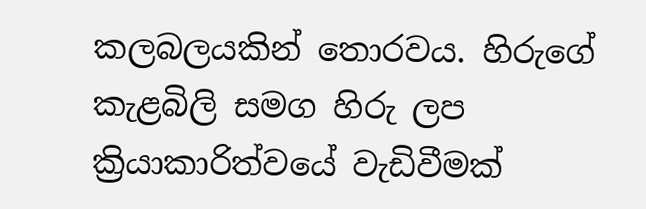කලබලයකින් තොරවය. හිරුගේ කැළබිලි සමග හිරු ලප ක්‍රියාකාරිත්වයේ වැඩිවීමක්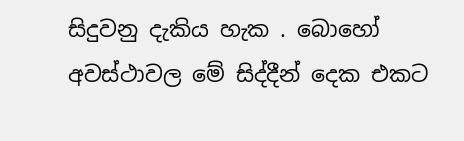සිදුවනු දැකිය හැක . බොහෝ අවස්ථාවල මේ සිද්දීන් දෙක එකට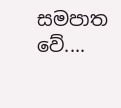සමපාත වේ....